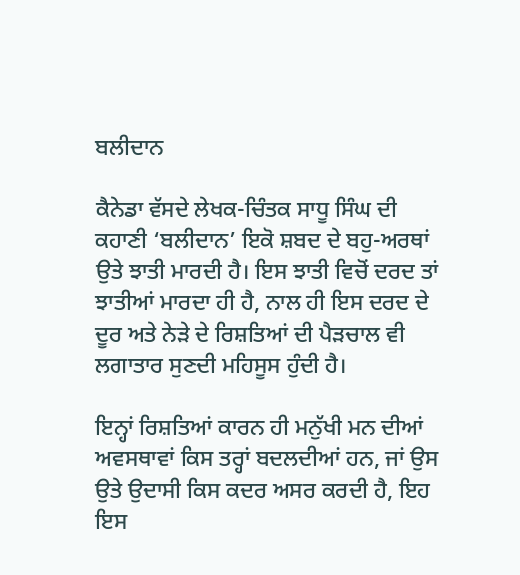ਬਲੀਦਾਨ

ਕੈਨੇਡਾ ਵੱਸਦੇ ਲੇਖਕ-ਚਿੰਤਕ ਸਾਧੂ ਸਿੰਘ ਦੀ ਕਹਾਣੀ ‘ਬਲੀਦਾਨ’ ਇਕੋ ਸ਼ਬਦ ਦੇ ਬਹੁ-ਅਰਥਾਂ ਉਤੇ ਝਾਤੀ ਮਾਰਦੀ ਹੈ। ਇਸ ਝਾਤੀ ਵਿਚੋਂ ਦਰਦ ਤਾਂ ਝਾਤੀਆਂ ਮਾਰਦਾ ਹੀ ਹੈ, ਨਾਲ ਹੀ ਇਸ ਦਰਦ ਦੇ ਦੂਰ ਅਤੇ ਨੇੜੇ ਦੇ ਰਿਸ਼ਤਿਆਂ ਦੀ ਪੈੜਚਾਲ ਵੀ ਲਗਾਤਾਰ ਸੁਣਦੀ ਮਹਿਸੂਸ ਹੁੰਦੀ ਹੈ।

ਇਨ੍ਹਾਂ ਰਿਸ਼ਤਿਆਂ ਕਾਰਨ ਹੀ ਮਨੁੱਖੀ ਮਨ ਦੀਆਂ ਅਵਸਥਾਵਾਂ ਕਿਸ ਤਰ੍ਹਾਂ ਬਦਲਦੀਆਂ ਹਨ, ਜਾਂ ਉਸ ਉਤੇ ਉਦਾਸੀ ਕਿਸ ਕਦਰ ਅਸਰ ਕਰਦੀ ਹੈ, ਇਹ ਇਸ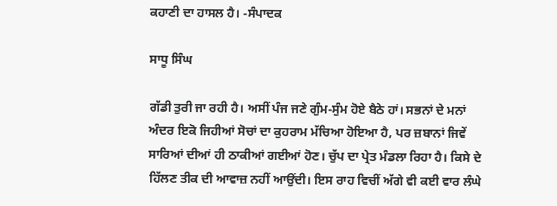ਕਹਾਣੀ ਦਾ ਹਾਸਲ ਹੈ। -ਸੰਪਾਦਕ

ਸਾਧੂ ਸਿੰਘ

ਗੱਡੀ ਤੁਰੀ ਜਾ ਰਹੀ ਹੈ। ਅਸੀਂ ਪੰਜ ਜਣੇ ਗੁੰਮ-ਸੁੰਮ ਹੋਏ ਬੈਠੇ ਹਾਂ। ਸਭਨਾਂ ਦੇ ਮਨਾਂ ਅੰਦਰ ਇਕੋ ਜਿਹੀਆਂ ਸੋਚਾਂ ਦਾ ਕੁਹਰਾਮ ਮੱਚਿਆ ਹੋਇਆ ਹੈ, ਪਰ ਜ਼ਬਾਨਾਂ ਜਿਵੇਂ ਸਾਰਿਆਂ ਦੀਆਂ ਹੀ ਠਾਕੀਆਂ ਗਈਆਂ ਹੋਣ। ਚੁੱਪ ਦਾ ਪ੍ਰੇਤ ਮੰਡਲਾ ਰਿਹਾ ਹੈ। ਕਿਸੇ ਦੇ ਹਿੱਲਣ ਤੀਕ ਦੀ ਆਵਾਜ਼ ਨਹੀਂ ਆਉਂਦੀ। ਇਸ ਰਾਹ ਵਿਚੀਂ ਅੱਗੇ ਵੀ ਕਈ ਵਾਰ ਲੰਘੇ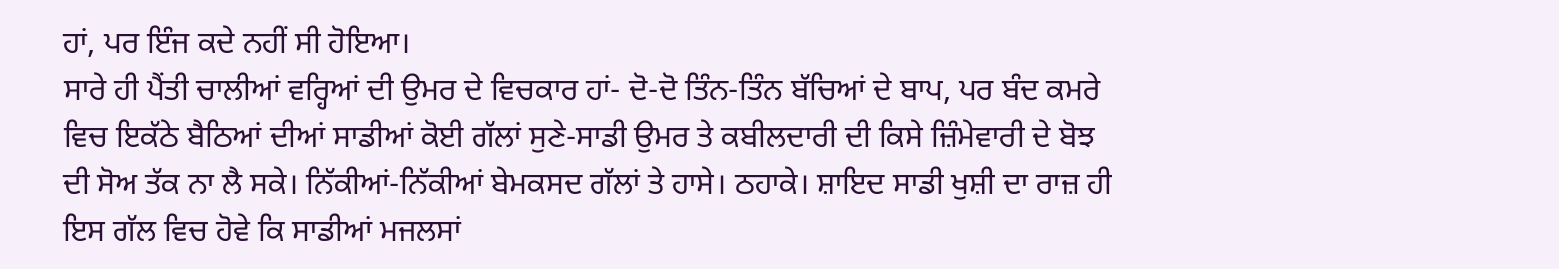ਹਾਂ, ਪਰ ਇੰਜ ਕਦੇ ਨਹੀਂ ਸੀ ਹੋਇਆ।
ਸਾਰੇ ਹੀ ਪੈਂਤੀ ਚਾਲੀਆਂ ਵਰ੍ਹਿਆਂ ਦੀ ਉਮਰ ਦੇ ਵਿਚਕਾਰ ਹਾਂ- ਦੋ-ਦੋ ਤਿੰਨ-ਤਿੰਨ ਬੱਚਿਆਂ ਦੇ ਬਾਪ, ਪਰ ਬੰਦ ਕਮਰੇ ਵਿਚ ਇਕੱਠੇ ਬੈਠਿਆਂ ਦੀਆਂ ਸਾਡੀਆਂ ਕੋਈ ਗੱਲਾਂ ਸੁਣੇ-ਸਾਡੀ ਉਮਰ ਤੇ ਕਬੀਲਦਾਰੀ ਦੀ ਕਿਸੇ ਜ਼ਿੰਮੇਵਾਰੀ ਦੇ ਬੋਝ ਦੀ ਸੋਅ ਤੱਕ ਨਾ ਲੈ ਸਕੇ। ਨਿੱਕੀਆਂ-ਨਿੱਕੀਆਂ ਬੇਮਕਸਦ ਗੱਲਾਂ ਤੇ ਹਾਸੇ। ਠਹਾਕੇ। ਸ਼ਾਇਦ ਸਾਡੀ ਖੁਸ਼ੀ ਦਾ ਰਾਜ਼ ਹੀ ਇਸ ਗੱਲ ਵਿਚ ਹੋਵੇ ਕਿ ਸਾਡੀਆਂ ਮਜਲਸਾਂ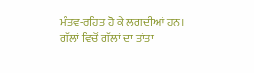ਮੰਤਵ-ਰਹਿਤ ਹੋ ਕੇ ਲਗਦੀਆਂ ਹਨ। ਗੱਲਾਂ ਵਿਚੋਂ ਗੱਲਾਂ ਦਾ ਤਾਂਤਾ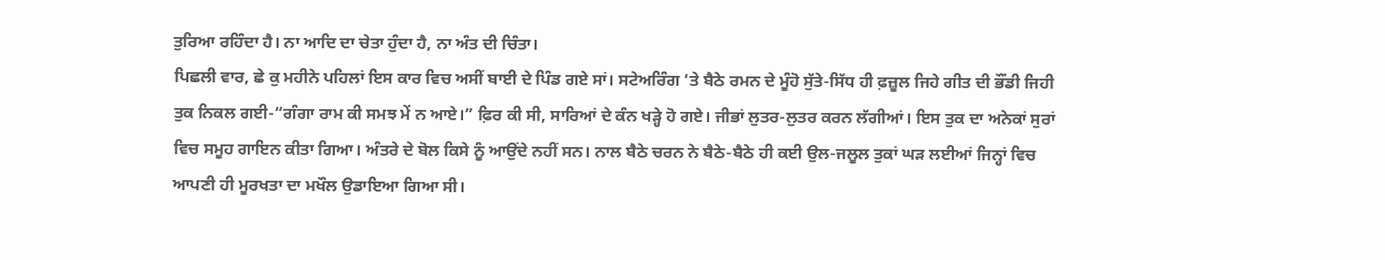ਤੁਰਿਆ ਰਹਿੰਦਾ ਹੈ। ਨਾ ਆਦਿ ਦਾ ਚੇਤਾ ਹੁੰਦਾ ਹੈ, ਨਾ ਅੰਤ ਦੀ ਚਿੰਤਾ।
ਪਿਛਲੀ ਵਾਰ, ਛੇ ਕੁ ਮਹੀਨੇ ਪਹਿਲਾਂ ਇਸ ਕਾਰ ਵਿਚ ਅਸੀਂ ਬਾਈ ਦੇ ਪਿੰਡ ਗਏ ਸਾਂ। ਸਟੇਅਰਿੰਗ ‘ਤੇ ਬੈਠੇ ਰਮਨ ਦੇ ਮੂੰਹੋ ਸੁੱਤੇ-ਸਿੱਧ ਹੀ ਫ਼ਜ਼ੂਲ ਜਿਹੇ ਗੀਤ ਦੀ ਭੌਂਡੀ ਜਿਹੀ ਤੁਕ ਨਿਕਲ ਗਈ-“ਗੰਗਾ ਰਾਮ ਕੀ ਸਮਝ ਮੇਂ ਨ ਆਏ।” ਫ਼ਿਰ ਕੀ ਸੀ, ਸਾਰਿਆਂ ਦੇ ਕੰਨ ਖੜ੍ਹੇ ਹੋ ਗਏ। ਜੀਭਾਂ ਲੁਤਰ-ਲੁਤਰ ਕਰਨ ਲੱਗੀਆਂ। ਇਸ ਤੁਕ ਦਾ ਅਨੇਕਾਂ ਸੁਰਾਂ ਵਿਚ ਸਮੂਹ ਗਾਇਨ ਕੀਤਾ ਗਿਆ। ਅੰਤਰੇ ਦੇ ਬੋਲ ਕਿਸੇ ਨੂੰ ਆਉਂਦੇ ਨਹੀਂ ਸਨ। ਨਾਲ ਬੈਠੇ ਚਰਨ ਨੇ ਬੈਠੇ-ਬੈਠੇ ਹੀ ਕਈ ਉਲ-ਜਲੂਲ ਤੁਕਾਂ ਘੜ ਲਈਆਂ ਜਿਨ੍ਹਾਂ ਵਿਚ ਆਪਣੀ ਹੀ ਮੂਰਖਤਾ ਦਾ ਮਖੌਲ ਉਡਾਇਆ ਗਿਆ ਸੀ।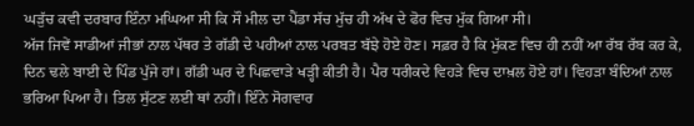ਘੜੁੱਚ ਕਵੀ ਦਰਬਾਰ ਇੰਨਾ ਮਘਿਆ ਸੀ ਕਿ ਸੌ ਮੀਲ ਦਾ ਪੈਂਡਾ ਸੱਚ ਮੁੱਚ ਹੀ ਅੱਖ ਦੇ ਫੋਰ ਵਿਚ ਮੁੱਕ ਗਿਆ ਸੀ।
ਅੱਜ ਜਿਵੇਂ ਸਾਡੀਆਂ ਜੀਭਾਂ ਨਾਲ ਪੱਥਰ ਤੇ ਗੱਡੀ ਦੇ ਪਹੀਆਂ ਨਾਲ ਪਰਬਤ ਬੱਝੇ ਹੋਏ ਹੋਣ। ਸਫ਼ਰ ਹੈ ਕਿ ਮੁੱਕਣ ਵਿਚ ਹੀ ਨਹੀਂ ਆ ਰੱਬ ਰੱਬ ਕਰ ਕੇ, ਦਿਨ ਢਲੇ ਬਾਈ ਦੇ ਪਿੰਡ ਪੁੱਜੇ ਹਾਂ। ਗੱਡੀ ਘਰ ਦੇ ਪਿਛਵਾੜੇ ਖੜ੍ਹੀ ਕੀਤੀ ਹੈ। ਪੈਰ ਧਰੀਕਦੇ ਵਿਹੜੇ ਵਿਚ ਦਾਖ਼ਲ ਹੋਏ ਹਾਂ। ਵਿਹੜਾ ਬੰਦਿਆਂ ਨਾਲ ਭਰਿਆ ਪਿਆ ਹੈ। ਤਿਲ ਸੁੱਟਣ ਲਈ ਥਾਂ ਨਹੀਂ। ਇੰਨੇ ਸੋਗਵਾਰ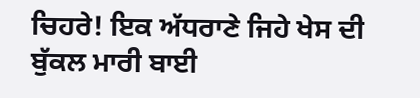ਚਿਹਰੇ! ਇਕ ਅੱਧਰਾਣੇ ਜਿਹੇ ਖੇਸ ਦੀ ਬੁੱਕਲ ਮਾਰੀ ਬਾਈ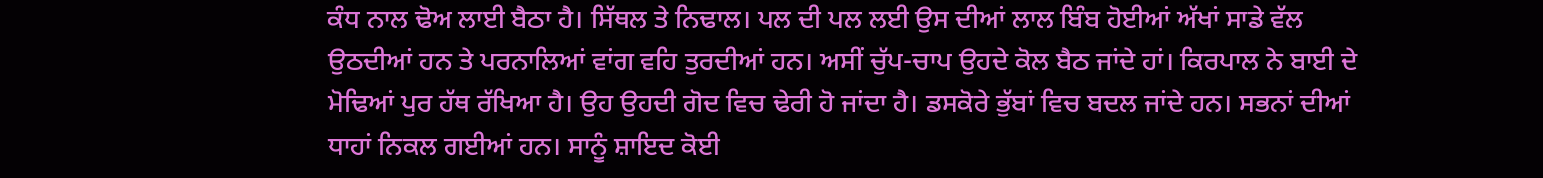ਕੰਧ ਨਾਲ ਢੋਅ ਲਾਈ ਬੈਠਾ ਹੈ। ਸਿੱਥਲ ਤੇ ਨਿਢਾਲ। ਪਲ ਦੀ ਪਲ ਲਈ ਉਸ ਦੀਆਂ ਲਾਲ ਬਿੰਬ ਹੋਈਆਂ ਅੱਖਾਂ ਸਾਡੇ ਵੱਲ ਉਠਦੀਆਂ ਹਨ ਤੇ ਪਰਨਾਲਿਆਂ ਵਾਂਗ ਵਹਿ ਤੁਰਦੀਆਂ ਹਨ। ਅਸੀਂ ਚੁੱਪ-ਚਾਪ ਉਹਦੇ ਕੋਲ ਬੈਠ ਜਾਂਦੇ ਹਾਂ। ਕਿਰਪਾਲ ਨੇ ਬਾਈ ਦੇ ਮੋਢਿਆਂ ਪੁਰ ਹੱਥ ਰੱਖਿਆ ਹੈ। ਉਹ ਉਹਦੀ ਗੋਦ ਵਿਚ ਢੇਰੀ ਹੋ ਜਾਂਦਾ ਹੈ। ਡਸਕੋਰੇ ਭੁੱਬਾਂ ਵਿਚ ਬਦਲ ਜਾਂਦੇ ਹਨ। ਸਭਨਾਂ ਦੀਆਂ ਧਾਹਾਂ ਨਿਕਲ ਗਈਆਂ ਹਨ। ਸਾਨੂੰ ਸ਼ਾਇਦ ਕੋਈ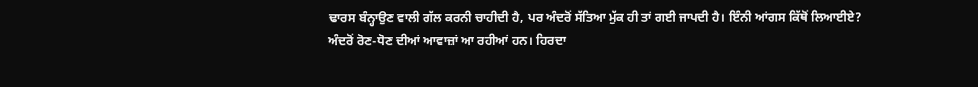ਢਾਰਸ ਬੰਨ੍ਹਾਉਣ ਵਾਲੀ ਗੱਲ ਕਰਨੀ ਚਾਹੀਦੀ ਹੈ, ਪਰ ਅੰਦਰੋਂ ਸੱਤਿਆ ਮੁੱਕ ਹੀ ਤਾਂ ਗਈ ਜਾਪਦੀ ਹੈ। ਇੰਨੀ ਆਂਗਸ ਕਿੱਥੋਂ ਲਿਆਈਏ?
ਅੰਦਰੋਂ ਰੋਣ-ਧੋਣ ਦੀਆਂ ਆਵਾਜ਼ਾਂ ਆ ਰਹੀਆਂ ਹਨ। ਹਿਰਦਾ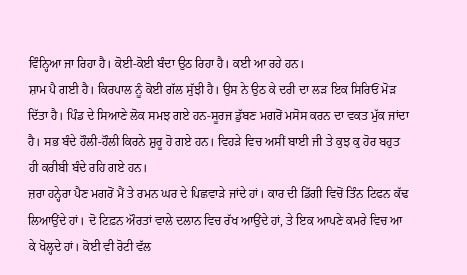ਵਿੰਨ੍ਹਿਆ ਜਾ ਰਿਹਾ ਹੈ। ਕੋਈ-ਕੋਈ ਬੰਦਾ ਉਠ ਰਿਹਾ ਹੈ। ਕਈ ਆ ਰਹੇ ਹਨ।
ਸ਼ਾਮ ਪੈ ਗਈ ਹੈ। ਕਿਰਪਾਲ ਨੂੰ ਕੋਈ ਗੱਲ ਸੁੱਝੀ ਹੈ। ਉਸ ਨੇ ਉਠ ਕੇ ਦਰੀ ਦਾ ਲੜ ਇਕ ਸਿਰਿਓਂ ਮੋੜ ਦਿੱਤਾ ਹੈ। ਪਿੰਡ ਦੇ ਸਿਆਣੇ ਲੋਕ ਸਮਝ ਗਏ ਹਨ-ਸੂਰਜ ਡੁੱਬਣ ਮਗਰੋਂ ਮਸੋਸ ਕਰਨ ਦਾ ਵਕਤ ਮੁੱਕ ਜਾਂਦਾ ਹੈ। ਸਭ ਬੰਦੇ ਹੌਲੀ-ਹੌਲੀ ਕਿਰਨੇ ਸ਼ੁਰੂ ਹੋ ਗਏ ਹਨ। ਵਿਹੜੇ ਵਿਚ ਅਸੀਂ ਬਾਈ ਜੀ ਤੇ ਕੁਝ ਕੁ ਹੋਰ ਬਹੁਤ ਹੀ ਕਰੀਬੀ ਬੰਦੇ ਰਹਿ ਗਏ ਹਨ।
ਜ਼ਰਾ ਹਨ੍ਹੇਰਾ ਪੈਣ ਮਗਰੋਂ ਮੈਂ ਤੇ ਰਮਨ ਘਰ ਦੇ ਪਿਛਵਾੜੇ ਜਾਂਦੇ ਹਾਂ। ਕਾਰ ਦੀ ਡਿੱਗੀ ਵਿਚੋਂ ਤਿੰਨ ਟਿਫਨ ਕੱਢ ਲਿਆਉਂਦੇ ਹਾਂ। ਦੋ ਟਿਫ਼ਨ ਔਰਤਾਂ ਵਾਲੇ ਦਲਾਨ ਵਿਚ ਰੱਖ ਆਉਂਦੇ ਹਾਂ, ਤੇ ਇਕ ਆਪਣੇ ਕਮਰੇ ਵਿਚ ਆ ਕੇ ਖੋਲ੍ਹਦੇ ਹਾਂ। ਕੋਈ ਵੀ ਰੋਟੀ ਵੱਲ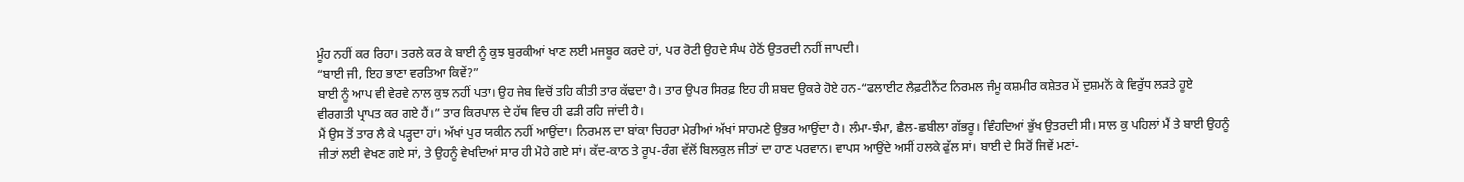ਮੂੰਹ ਨਹੀਂ ਕਰ ਰਿਹਾ। ਤਰਲੇ ਕਰ ਕੇ ਬਾਈ ਨੂੰ ਕੁਝ ਬੁਰਕੀਆਂ ਖਾਣ ਲਈ ਮਜਬੂਰ ਕਰਦੇ ਹਾਂ, ਪਰ ਰੋਟੀ ਉਹਦੇ ਸੰਘ ਹੇਠੋਂ ਉਤਰਦੀ ਨਹੀਂ ਜਾਪਦੀ।
“ਬਾਈ ਜੀ, ਇਹ ਭਾਣਾ ਵਰਤਿਆ ਕਿਵੇਂ?”
ਬਾਈ ਨੂੰ ਆਪ ਵੀ ਵੇਰਵੇ ਨਾਲ ਕੁਝ ਨਹੀਂ ਪਤਾ। ਉਹ ਜੇਬ ਵਿਚੋਂ ਤਹਿ ਕੀਤੀ ਤਾਰ ਕੱਢਦਾ ਹੈ। ਤਾਰ ਉਪਰ ਸਿਰਫ਼ ਇਹ ਹੀ ਸ਼ਬਦ ਉਕਰੇ ਹੋਏ ਹਨ-“ਫਲਾਈਟ ਲੈਫ਼ਟੀਨੈਂਟ ਨਿਰਮਲ ਜੰਮੂ ਕਸ਼ਮੀਰ ਕਸ਼ੇਤਰ ਮੇਂ ਦੁਸ਼ਮਨੋਂ ਕੇ ਵਿਰੁੱਧ ਲੜਤੇ ਹੂਏ ਵੀਰਗਤੀ ਪ੍ਰਾਪਤ ਕਰ ਗਏ ਹੈਂ।” ਤਾਰ ਕਿਰਪਾਲ ਦੇ ਹੱਥ ਵਿਚ ਹੀ ਫੜੀ ਰਹਿ ਜਾਂਦੀ ਹੈ।
ਮੈਂ ਉਸ ਤੋਂ ਤਾਰ ਲੈ ਕੇ ਪੜ੍ਹਦਾ ਹਾਂ। ਅੱਖਾਂ ਪੁਰ ਯਕੀਨ ਨਹੀਂ ਆਉਂਦਾ। ਨਿਰਮਲ ਦਾ ਬਾਂਕਾ ਚਿਹਰਾ ਮੇਰੀਆਂ ਅੱਖਾਂ ਸਾਹਮਣੇ ਉਭਰ ਆਉਂਦਾ ਹੈ। ਲੰਮਾ-ਝੰਮਾ, ਛੈਲ-ਛਬੀਲਾ ਗੱਭਰੂ। ਵਿੰਹਦਿਆਂ ਭੁੱਖ ਉਤਰਦੀ ਸੀ। ਸਾਲ ਕੁ ਪਹਿਲਾਂ ਮੈਂ ਤੇ ਬਾਈ ਉਹਨੂੰ ਜੀਤਾਂ ਲਈ ਵੇਖਣ ਗਏ ਸਾਂ, ਤੇ ਉਹਨੂੰ ਵੇਖਦਿਆਂ ਸਾਰ ਹੀ ਮੋਹੇ ਗਏ ਸਾਂ। ਕੱਦ-ਕਾਠ ਤੇ ਰੂਪ-ਰੰਗ ਵੱਲੋਂ ਬਿਲਕੁਲ ਜੀਤਾਂ ਦਾ ਹਾਣ ਪਰਵਾਨ। ਵਾਪਸ ਆਉਂਦੇ ਅਸੀਂ ਹਲਕੇ ਫੁੱਲ ਸਾਂ। ਬਾਈ ਦੇ ਸਿਰੋਂ ਜਿਵੇਂ ਮਣਾਂ-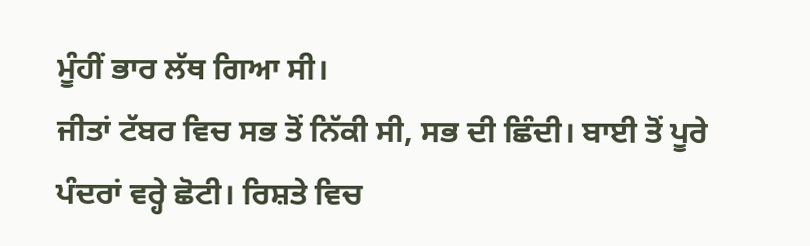ਮੂੰਹੀਂ ਭਾਰ ਲੱਥ ਗਿਆ ਸੀ।
ਜੀਤਾਂ ਟੱਬਰ ਵਿਚ ਸਭ ਤੋਂ ਨਿੱਕੀ ਸੀ, ਸਭ ਦੀ ਛਿੰਦੀ। ਬਾਈ ਤੋਂ ਪੂਰੇ ਪੰਦਰਾਂ ਵਰ੍ਹੇ ਛੋਟੀ। ਰਿਸ਼ਤੇ ਵਿਚ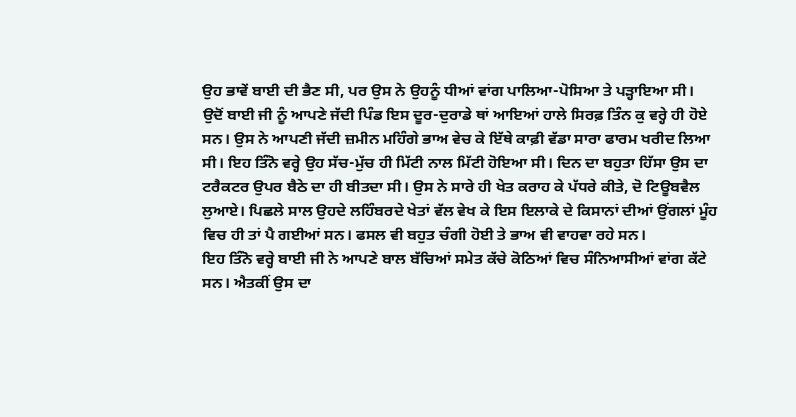ਉਹ ਭਾਵੇਂ ਬਾਈ ਦੀ ਭੈਣ ਸੀ, ਪਰ ਉਸ ਨੇ ਉਹਨੂੰ ਧੀਆਂ ਵਾਂਗ ਪਾਲਿਆ-ਪੋਸਿਆ ਤੇ ਪੜ੍ਹਾਇਆ ਸੀ।
ਉਦੋਂ ਬਾਈ ਜੀ ਨੂੰ ਆਪਣੇ ਜੱਦੀ ਪਿੰਡ ਇਸ ਦੂਰ-ਦੁਰਾਡੇ ਥਾਂ ਆਇਆਂ ਹਾਲੇ ਸਿਰਫ਼ ਤਿੰਨ ਕੁ ਵਰ੍ਹੇ ਹੀ ਹੋਏ ਸਨ। ਉਸ ਨੇ ਆਪਣੀ ਜੱਦੀ ਜ਼ਮੀਨ ਮਹਿੰਗੇ ਭਾਅ ਵੇਚ ਕੇ ਇੱਥੇ ਕਾਫ਼ੀ ਵੱਡਾ ਸਾਰਾ ਫਾਰਮ ਖਰੀਦ ਲਿਆ ਸੀ। ਇਹ ਤਿੰਨੋ ਵਰ੍ਹੇ ਉਹ ਸੱਚ-ਮੁੱਚ ਹੀ ਮਿੱਟੀ ਨਾਲ ਮਿੱਟੀ ਹੋਇਆ ਸੀ। ਦਿਨ ਦਾ ਬਹੁਤਾ ਹਿੱਸਾ ਉਸ ਦਾ ਟਰੈਕਟਰ ਉਪਰ ਬੈਠੇ ਦਾ ਹੀ ਬੀਤਦਾ ਸੀ। ਉਸ ਨੇ ਸਾਰੇ ਹੀ ਖੇਤ ਕਰਾਹ ਕੇ ਪੱਧਰੇ ਕੀਤੇ, ਦੋ ਟਿਊਬਵੈਲ ਲੁਆਏ। ਪਿਛਲੇ ਸਾਲ ਉਹਦੇ ਲਹਿੰਬਰਦੇ ਖੇਤਾਂ ਵੱਲ ਵੇਖ ਕੇ ਇਸ ਇਲਾਕੇ ਦੇ ਕਿਸਾਨਾਂ ਦੀਆਂ ਉਂਗਲਾਂ ਮੂੰਹ ਵਿਚ ਹੀ ਤਾਂ ਪੈ ਗਈਆਂ ਸਨ। ਫਸਲ ਵੀ ਬਹੁਤ ਚੰਗੀ ਹੋਈ ਤੇ ਭਾਅ ਵੀ ਵਾਹਵਾ ਰਹੇ ਸਨ।
ਇਹ ਤਿੰਨੋ ਵਰ੍ਹੇ ਬਾਈ ਜੀ ਨੇ ਆਪਣੇ ਬਾਲ ਬੱਚਿਆਂ ਸਮੇਤ ਕੱਚੇ ਕੋਠਿਆਂ ਵਿਚ ਸੰਨਿਆਸੀਆਂ ਵਾਂਗ ਕੱਟੇ ਸਨ। ਐਤਕੀਂ ਉਸ ਦਾ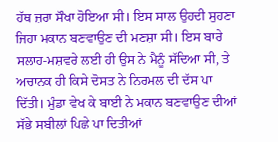ਹੱਥ ਜ਼ਰਾ ਸੌਖਾ ਹੋਇਆ ਸੀ। ਇਸ ਸਾਲ ਉਹਦੀ ਸੁਹਣਾ ਜਿਹਾ ਮਕਾਨ ਬਣਵਾਉਣ ਦੀ ਮਣਸ਼ਾ ਸੀ। ਇਸ ਬਾਰੇ ਸਲਾਹ-ਮਸ਼ਵਰੇ ਲਈ ਹੀ ਉਸ ਨੇ ਮੈਨੂੰ ਸੱਦਿਆ ਸੀ, ਤੇ ਅਚਾਨਕ ਹੀ ਕਿਸੇ ਦੋਸਤ ਨੇ ਨਿਰਮਲ ਦੀ ਦੱਸ ਪਾ ਦਿੱਤੀ। ਮੁੰਡਾ ਵੇਖ ਕੇ ਬਾਈ ਨੇ ਮਕਾਨ ਬਣਵਾਉਣ ਦੀਆਂ ਸੱਭੇ ਸਬੀਲਾਂ ਪਿਛੇ ਪਾ ਦਿਤੀਆਂ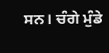ਸਨ। ਚੰਗੇ ਮੁੰਡੇ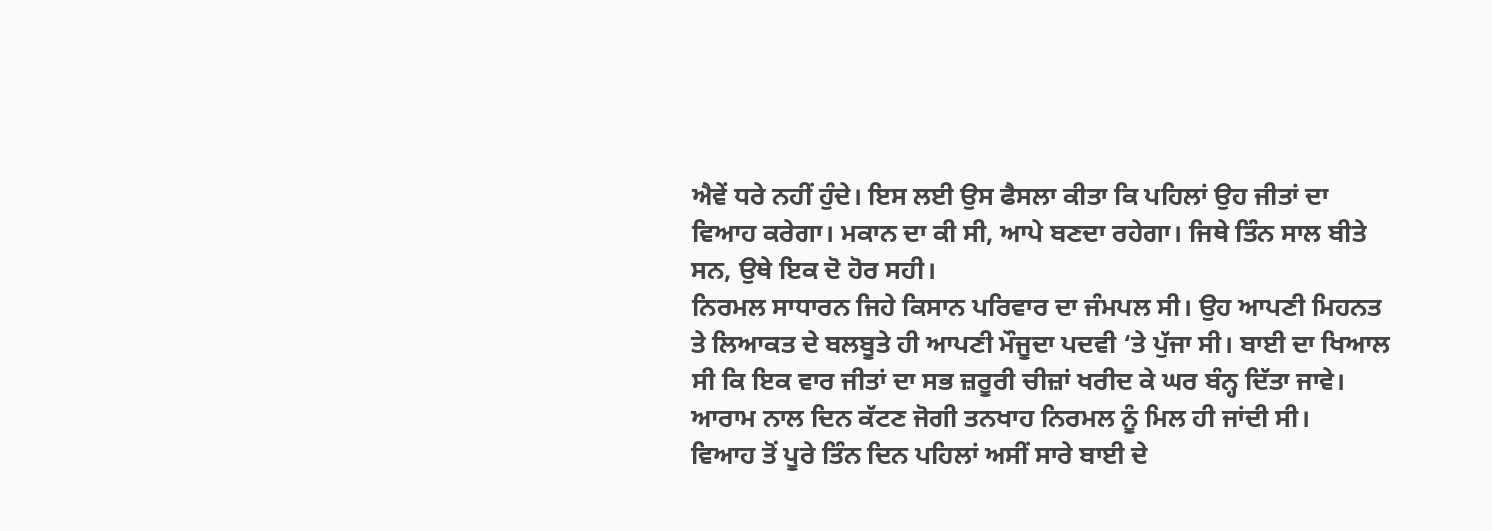ਐਵੇਂ ਧਰੇ ਨਹੀਂ ਹੁੰਦੇ। ਇਸ ਲਈ ਉਸ ਫੈਸਲਾ ਕੀਤਾ ਕਿ ਪਹਿਲਾਂ ਉਹ ਜੀਤਾਂ ਦਾ ਵਿਆਹ ਕਰੇਗਾ। ਮਕਾਨ ਦਾ ਕੀ ਸੀ, ਆਪੇ ਬਣਦਾ ਰਹੇਗਾ। ਜਿਥੇ ਤਿੰਨ ਸਾਲ ਬੀਤੇ ਸਨ, ਉਥੇ ਇਕ ਦੋ ਹੋਰ ਸਹੀ।
ਨਿਰਮਲ ਸਾਧਾਰਨ ਜਿਹੇ ਕਿਸਾਨ ਪਰਿਵਾਰ ਦਾ ਜੰਮਪਲ ਸੀ। ਉਹ ਆਪਣੀ ਮਿਹਨਤ ਤੇ ਲਿਆਕਤ ਦੇ ਬਲਬੂਤੇ ਹੀ ਆਪਣੀ ਮੌਜੂਦਾ ਪਦਵੀ ‘ਤੇ ਪੁੱਜਾ ਸੀ। ਬਾਈ ਦਾ ਖਿਆਲ ਸੀ ਕਿ ਇਕ ਵਾਰ ਜੀਤਾਂ ਦਾ ਸਭ ਜ਼ਰੂਰੀ ਚੀਜ਼ਾਂ ਖਰੀਦ ਕੇ ਘਰ ਬੰਨ੍ਹ ਦਿੱਤਾ ਜਾਵੇ। ਆਰਾਮ ਨਾਲ ਦਿਨ ਕੱਟਣ ਜੋਗੀ ਤਨਖਾਹ ਨਿਰਮਲ ਨੂੰ ਮਿਲ ਹੀ ਜਾਂਦੀ ਸੀ।
ਵਿਆਹ ਤੋਂ ਪੂਰੇ ਤਿੰਨ ਦਿਨ ਪਹਿਲਾਂ ਅਸੀਂ ਸਾਰੇ ਬਾਈ ਦੇ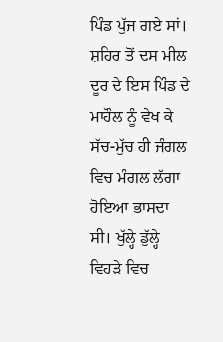ਪਿੰਡ ਪੁੱਜ ਗਏ ਸਾਂ। ਸ਼ਹਿਰ ਤੋਂ ਦਸ ਮੀਲ ਦੂਰ ਦੇ ਇਸ ਪਿੰਡ ਦੇ ਮਾਹੌਲ ਨੂੰ ਵੇਖ ਕੇ ਸੱਚ-ਮੁੱਚ ਹੀ ਜੰਗਲ ਵਿਚ ਮੰਗਲ ਲੱਗਾ ਹੋਇਆ ਭਾਸਦਾ ਸੀ। ਖੁੱਲ੍ਹੇ ਡੁੱਲ੍ਹੇ ਵਿਹੜੇ ਵਿਚ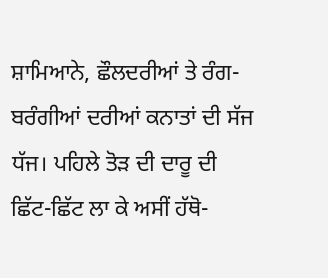ਸ਼ਾਮਿਆਨੇ, ਛੌਲਦਰੀਆਂ ਤੇ ਰੰਗ-ਬਰੰਗੀਆਂ ਦਰੀਆਂ ਕਨਾਤਾਂ ਦੀ ਸੱਜ ਧੱਜ। ਪਹਿਲੇ ਤੋੜ ਦੀ ਦਾਰੂ ਦੀ ਛਿੱਟ-ਛਿੱਟ ਲਾ ਕੇ ਅਸੀਂ ਹੱਥੋ-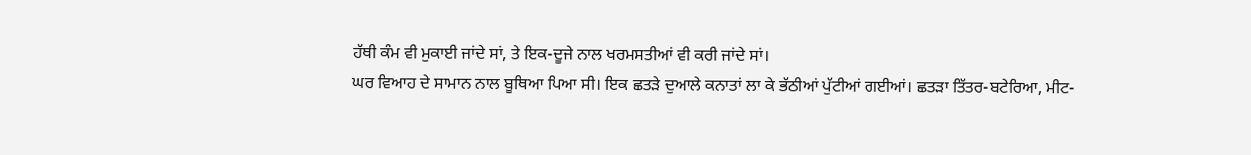ਹੱਥੀ ਕੰਮ ਵੀ ਮੁਕਾਈ ਜਾਂਦੇ ਸਾਂ, ਤੇ ਇਕ-ਦੂਜੇ ਨਾਲ ਖਰਮਸਤੀਆਂ ਵੀ ਕਰੀ ਜਾਂਦੇ ਸਾਂ।
ਘਰ ਵਿਆਹ ਦੇ ਸਾਮਾਨ ਨਾਲ ਬੂਥਿਆ ਪਿਆ ਸੀ। ਇਕ ਛਤੜੇ ਦੁਆਲੇ ਕਨਾਤਾਂ ਲਾ ਕੇ ਭੱਠੀਆਂ ਪੁੱਟੀਆਂ ਗਈਆਂ। ਛਤੜਾ ਤਿੱਤਰ-ਬਟੇਰਿਆ, ਮੀਟ-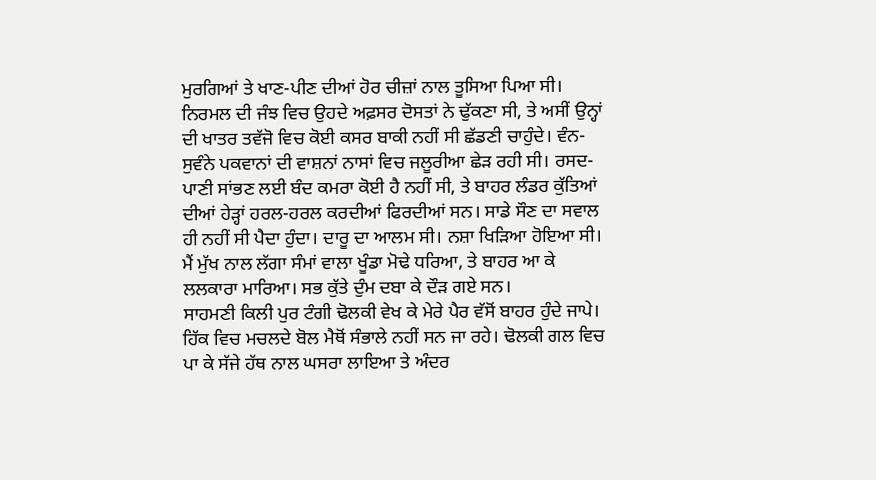ਮੁਰਗਿਆਂ ਤੇ ਖਾਣ-ਪੀਣ ਦੀਆਂ ਹੋਰ ਚੀਜ਼ਾਂ ਨਾਲ ਤੂਸਿਆ ਪਿਆ ਸੀ। ਨਿਰਮਲ ਦੀ ਜੰਝ ਵਿਚ ਉਹਦੇ ਅਫ਼ਸਰ ਦੋਸਤਾਂ ਨੇ ਢੁੱਕਣਾ ਸੀ, ਤੇ ਅਸੀਂ ਉਨ੍ਹਾਂ ਦੀ ਖਾਤਰ ਤਵੱਜੋ ਵਿਚ ਕੋਈ ਕਸਰ ਬਾਕੀ ਨਹੀਂ ਸੀ ਛੱਡਣੀ ਚਾਹੁੰਦੇ। ਵੰਨ-ਸੁਵੰਨੇ ਪਕਵਾਨਾਂ ਦੀ ਵਾਸ਼ਨਾਂ ਨਾਸਾਂ ਵਿਚ ਜਲੂਰੀਆ ਛੇੜ ਰਹੀ ਸੀ। ਰਸਦ-ਪਾਣੀ ਸਾਂਭਣ ਲਈ ਬੰਦ ਕਮਰਾ ਕੋਈ ਹੈ ਨਹੀਂ ਸੀ, ਤੇ ਬਾਹਰ ਲੰਡਰ ਕੁੱਤਿਆਂ ਦੀਆਂ ਹੇੜ੍ਹਾਂ ਹਰਲ-ਹਰਲ ਕਰਦੀਆਂ ਫਿਰਦੀਆਂ ਸਨ। ਸਾਡੇ ਸੌਣ ਦਾ ਸਵਾਲ ਹੀ ਨਹੀਂ ਸੀ ਪੈਦਾ ਹੁੰਦਾ। ਦਾਰੂ ਦਾ ਆਲਮ ਸੀ। ਨਸ਼ਾ ਖਿੜਿਆ ਹੋਇਆ ਸੀ। ਮੈਂ ਮੁੱਖ ਨਾਲ ਲੱਗਾ ਸੰਮਾਂ ਵਾਲਾ ਖੂੰਡਾ ਮੋਢੇ ਧਰਿਆ, ਤੇ ਬਾਹਰ ਆ ਕੇ ਲਲਕਾਰਾ ਮਾਰਿਆ। ਸਭ ਕੁੱਤੇ ਦੁੰਮ ਦਬਾ ਕੇ ਦੌੜ ਗਏ ਸਨ।
ਸਾਹਮਣੀ ਕਿਲੀ ਪੁਰ ਟੰਗੀ ਢੋਲਕੀ ਵੇਖ ਕੇ ਮੇਰੇ ਪੈਰ ਵੱਸੋਂ ਬਾਹਰ ਹੁੰਦੇ ਜਾਪੇ। ਹਿੱਕ ਵਿਚ ਮਚਲਦੇ ਬੋਲ ਮੈਥੋਂ ਸੰਭਾਲੇ ਨਹੀਂ ਸਨ ਜਾ ਰਹੇ। ਢੋਲਕੀ ਗਲ ਵਿਚ ਪਾ ਕੇ ਸੱਜੇ ਹੱਥ ਨਾਲ ਘਸਰਾ ਲਾਇਆ ਤੇ ਅੰਦਰ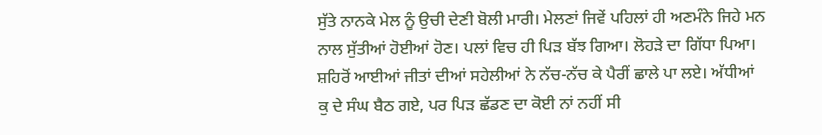ਸੁੱਤੇ ਨਾਨਕੇ ਮੇਲ ਨੂੰ ਉਚੀ ਦੇਣੀ ਬੋਲੀ ਮਾਰੀ। ਮੇਲਣਾਂ ਜਿਵੇਂ ਪਹਿਲਾਂ ਹੀ ਅਣਮੰਨੇ ਜਿਹੇ ਮਨ ਨਾਲ ਸੁੱਤੀਆਂ ਹੋਈਆਂ ਹੋਣ। ਪਲਾਂ ਵਿਚ ਹੀ ਪਿੜ ਬੱਝ ਗਿਆ। ਲੋਹੜੇ ਦਾ ਗਿੱਧਾ ਪਿਆ। ਸ਼ਹਿਰੋਂ ਆਈਆਂ ਜੀਤਾਂ ਦੀਆਂ ਸਹੇਲੀਆਂ ਨੇ ਨੱਚ-ਨੱਚ ਕੇ ਪੈਰੀਂ ਛਾਲੇ ਪਾ ਲਏ। ਅੱਧੀਆਂ ਕੁ ਦੇ ਸੰਘ ਬੈਠ ਗਏ, ਪਰ ਪਿੜ ਛੱਡਣ ਦਾ ਕੋਈ ਨਾਂ ਨਹੀਂ ਸੀ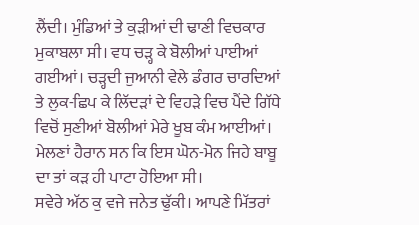ਲੈਂਦੀ। ਮੁੰਡਿਆਂ ਤੇ ਕੁੜੀਆਂ ਦੀ ਢਾਣੀ ਵਿਚਕਾਰ ਮੁਕਾਬਲਾ ਸੀ। ਵਧ ਚੜ੍ਹ ਕੇ ਬੋਲੀਆਂ ਪਾਈਆਂ ਗਈਆਂ। ਚੜ੍ਹਦੀ ਜੁਆਨੀ ਵੇਲੇ ਡੰਗਰ ਚਾਰਦਿਆਂ ਤੇ ਲੁਕ-ਛਿਪ ਕੇ ਲਿੱਦੜਾਂ ਦੇ ਵਿਹੜੇ ਵਿਚ ਪੈਂਦੇ ਗਿੱਧੇ ਵਿਚੋਂ ਸੁਣੀਆਂ ਬੋਲੀਆਂ ਮੇਰੇ ਖੂਬ ਕੰਮ ਆਈਆਂ। ਮੇਲਣਾਂ ਹੈਰਾਨ ਸਨ ਕਿ ਇਸ ਘੋਨ-ਮੋਨ ਜਿਹੇ ਬਾਬੂ ਦਾ ਤਾਂ ਕੜ ਹੀ ਪਾਟਾ ਹੋਇਆ ਸੀ।
ਸਵੇਰੇ ਅੱਠ ਕੁ ਵਜੇ ਜਨੇਤ ਢੁੱਕੀ। ਆਪਣੇ ਮਿੱਤਰਾਂ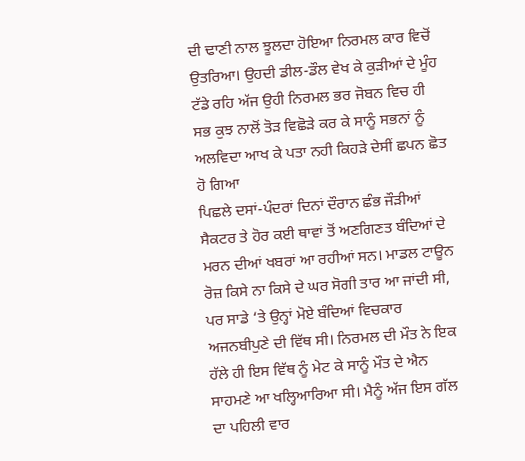ਦੀ ਢਾਣੀ ਨਾਲ ਝੂਲਦਾ ਹੋਇਆ ਨਿਰਮਲ ਕਾਰ ਵਿਚੋਂ ਉਤਰਿਆ। ਉਹਦੀ ਡੀਲ-ਡੌਲ ਵੇਖ ਕੇ ਕੁੜੀਆਂ ਦੇ ਮੂੰਹ ਟੱਡੇ ਰਹਿ ਅੱਜ ਉਹੀ ਨਿਰਮਲ ਭਰ ਜੋਬਨ ਵਿਚ ਹੀ ਸਭ ਕੁਝ ਨਾਲੋਂ ਤੋੜ ਵਿਛੋੜੇ ਕਰ ਕੇ ਸਾਨੂੰ ਸਭਨਾਂ ਨੂੰ ਅਲਵਿਦਾ ਆਖ ਕੇ ਪਤਾ ਨਹੀ ਕਿਹੜੇ ਦੇਸੀਂ ਛਪਨ ਛੋਤ ਹੋ ਗਿਆ
ਪਿਛਲੇ ਦਸਾਂ-ਪੰਦਰਾਂ ਦਿਨਾਂ ਦੌਰਾਨ ਛੰਭ ਜੌੜੀਆਂ ਸੈਕਟਰ ਤੇ ਹੋਰ ਕਈ ਥਾਵਾਂ ਤੋਂ ਅਣਗਿਣਤ ਬੰਦਿਆਂ ਦੇ ਮਰਨ ਦੀਆਂ ਖਬਰਾਂ ਆ ਰਹੀਆਂ ਸਨ। ਮਾਡਲ ਟਾਊਨ ਰੋਜ਼ ਕਿਸੇ ਨਾ ਕਿਸੇ ਦੇ ਘਰ ਸੋਗੀ ਤਾਰ ਆ ਜਾਂਦੀ ਸੀ, ਪਰ ਸਾਡੇ ‘ਤੇ ਉਨ੍ਹਾਂ ਮੋਏ ਬੰਦਿਆਂ ਵਿਚਕਾਰ ਅਜਨਬੀਪੁਣੇ ਦੀ ਵਿੱਥ ਸੀ। ਨਿਰਮਲ ਦੀ ਮੌਤ ਨੇ ਇਕ ਹੱਲੇ ਹੀ ਇਸ ਵਿੱਥ ਨੂੰ ਮੇਟ ਕੇ ਸਾਨੂੰ ਮੌਤ ਦੇ ਐਨ ਸਾਹਮਣੇ ਆ ਖਲ੍ਹਿਆਰਿਆ ਸੀ। ਮੈਨੂੰ ਅੱਜ ਇਸ ਗੱਲ ਦਾ ਪਹਿਲੀ ਵਾਰ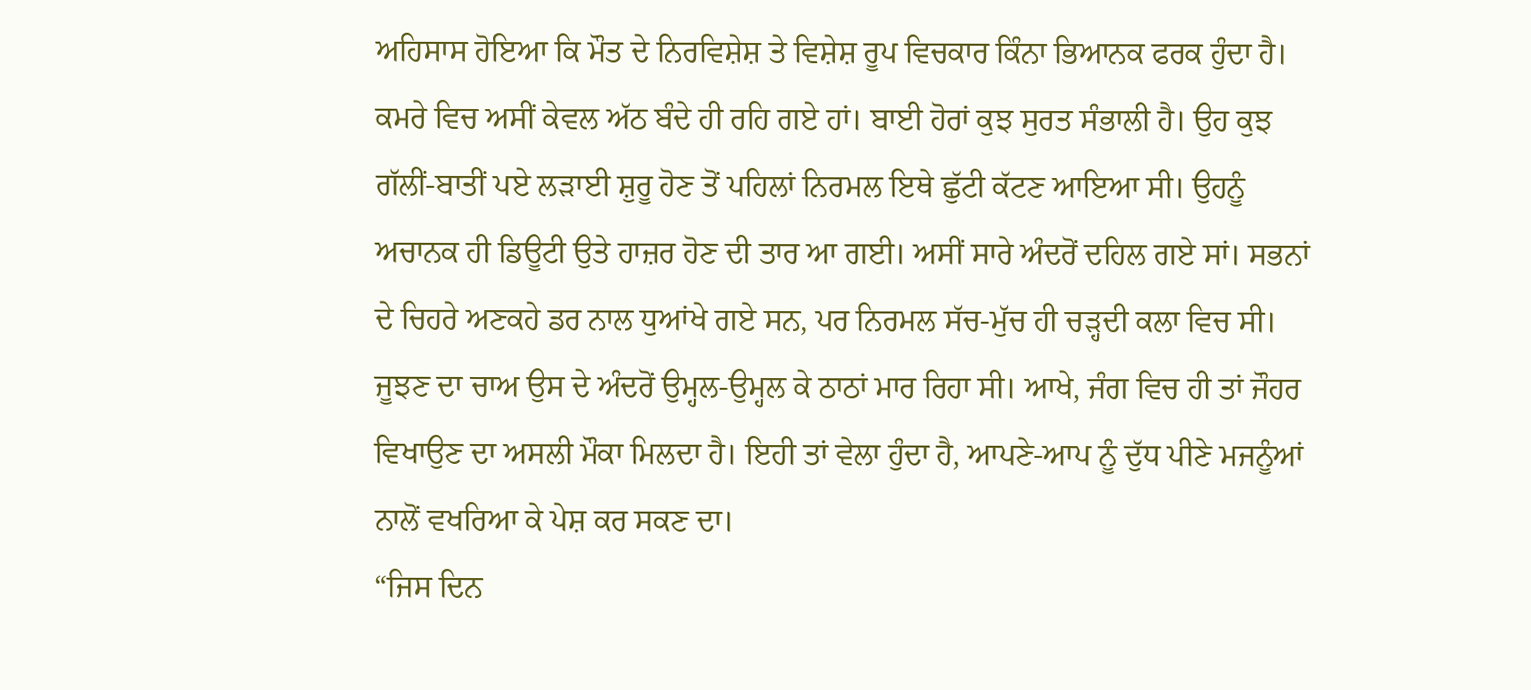ਅਹਿਸਾਸ ਹੋਇਆ ਕਿ ਮੌਤ ਦੇ ਨਿਰਵਿਸ਼ੇਸ਼ ਤੇ ਵਿਸ਼ੇਸ਼ ਰੂਪ ਵਿਚਕਾਰ ਕਿੰਨਾ ਭਿਆਨਕ ਫਰਕ ਹੁੰਦਾ ਹੈ।
ਕਮਰੇ ਵਿਚ ਅਸੀਂ ਕੇਵਲ ਅੱਠ ਬੰਦੇ ਹੀ ਰਹਿ ਗਏ ਹਾਂ। ਬਾਈ ਹੋਰਾਂ ਕੁਝ ਸੁਰਤ ਸੰਭਾਲੀ ਹੈ। ਉਹ ਕੁਝ ਗੱਲੀਂ-ਬਾਤੀਂ ਪਏ ਲੜਾਈ ਸ਼ੁਰੂ ਹੋਣ ਤੋਂ ਪਹਿਲਾਂ ਨਿਰਮਲ ਇਥੇ ਛੁੱਟੀ ਕੱਟਣ ਆਇਆ ਸੀ। ਉਹਨੂੰ ਅਚਾਨਕ ਹੀ ਡਿਊਟੀ ਉਤੇ ਹਾਜ਼ਰ ਹੋਣ ਦੀ ਤਾਰ ਆ ਗਈ। ਅਸੀਂ ਸਾਰੇ ਅੰਦਰੋਂ ਦਹਿਲ ਗਏ ਸਾਂ। ਸਭਨਾਂ ਦੇ ਚਿਹਰੇ ਅਣਕਹੇ ਡਰ ਨਾਲ ਧੁਆਂਖੇ ਗਏ ਸਨ, ਪਰ ਨਿਰਮਲ ਸੱਚ-ਮੁੱਚ ਹੀ ਚੜ੍ਹਦੀ ਕਲਾ ਵਿਚ ਸੀ। ਜੂਝਣ ਦਾ ਚਾਅ ਉਸ ਦੇ ਅੰਦਰੋਂ ਉਮ੍ਹਲ-ਉਮ੍ਹਲ ਕੇ ਠਾਠਾਂ ਮਾਰ ਰਿਹਾ ਸੀ। ਆਖੇ, ਜੰਗ ਵਿਚ ਹੀ ਤਾਂ ਜੌਹਰ ਵਿਖਾਉਣ ਦਾ ਅਸਲੀ ਮੌਕਾ ਮਿਲਦਾ ਹੈ। ਇਹੀ ਤਾਂ ਵੇਲਾ ਹੁੰਦਾ ਹੈ, ਆਪਣੇ-ਆਪ ਨੂੰ ਦੁੱਧ ਪੀਣੇ ਮਜਨੂੰਆਂ ਨਾਲੋਂ ਵਖਰਿਆ ਕੇ ਪੇਸ਼ ਕਰ ਸਕਣ ਦਾ।
“ਜਿਸ ਦਿਨ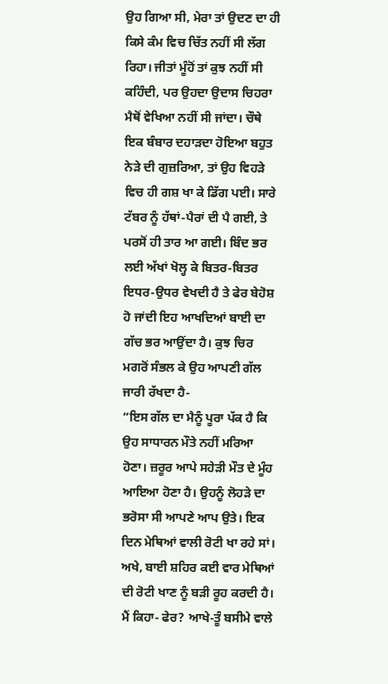ਉਹ ਗਿਆ ਸੀ, ਮੇਰਾ ਤਾਂ ਉਦਣ ਦਾ ਹੀ ਕਿਸੇ ਕੰਮ ਵਿਚ ਚਿੱਤ ਨਹੀਂ ਸੀ ਲੱਗ ਰਿਹਾ। ਜੀਤਾਂ ਮੂੰਹੋਂ ਤਾਂ ਕੁਝ ਨਹੀਂ ਸੀ ਕਹਿੰਦੀ, ਪਰ ਉਹਦਾ ਉਦਾਸ ਚਿਹਰਾ ਮੈਥੋਂ ਵੇਖਿਆ ਨਹੀਂ ਸੀ ਜਾਂਦਾ। ਚੌਥੇ ਇਕ ਬੰਬਾਰ ਦਹਾੜਦਾ ਹੋਇਆ ਬਹੁਤ ਨੇੜੇ ਦੀ ਗੁਜ਼ਰਿਆ, ਤਾਂ ਉਹ ਵਿਹੜੇ ਵਿਚ ਹੀ ਗਸ਼ ਖਾ ਕੇ ਡਿੱਗ ਪਈ। ਸਾਰੇ ਟੱਬਰ ਨੂੰ ਹੱਥਾਂ-ਪੈਰਾਂ ਦੀ ਪੈ ਗਈ, ਤੇ ਪਰਸੋਂ ਹੀ ਤਾਰ ਆ ਗਈ। ਬਿੰਦ ਭਰ ਲਈ ਅੱਖਾਂ ਖੋਲ੍ਹ ਕੇ ਬਿਤਰ-ਬਿਤਰ ਇਧਰ-ਉਧਰ ਵੇਖਦੀ ਹੈ ਤੇ ਫੇਰ ਬੇਹੋਸ਼ ਹੋ ਜਾਂਦੀ ਇਹ ਆਖਦਿਆਂ ਬਾਈ ਦਾ ਗੱਚ ਭਰ ਆਉਂਦਾ ਹੈ। ਕੁਝ ਚਿਰ ਮਗਰੋਂ ਸੰਭਲ ਕੇ ਉਹ ਆਪਣੀ ਗੱਲ ਜਾਰੀ ਰੱਖਦਾ ਹੈ-
“ਇਸ ਗੱਲ ਦਾ ਮੈਨੂੰ ਪੂਰਾ ਪੱਕ ਹੈ ਕਿ ਉਹ ਸਾਧਾਰਨ ਮੌਤੇ ਨਹੀਂ ਮਰਿਆ ਹੋਣਾ। ਜ਼ਰੂਰ ਆਪੇ ਸਹੇੜੀ ਮੌਤ ਦੇ ਮੂੰਹ ਆਇਆ ਹੋਣਾ ਹੈ। ਉਹਨੂੰ ਲੋਹੜੇ ਦਾ ਭਰੋਸਾ ਸੀ ਆਪਣੇ ਆਪ ਉਤੇ। ਇਕ ਦਿਨ ਮੇਥਿਆਂ ਵਾਲੀ ਰੋਟੀ ਖਾ ਰਹੇ ਸਾਂ। ਅਖੇ, ਬਾਈ ਸ਼ਹਿਰ ਕਈ ਵਾਰ ਮੇਥਿਆਂ ਦੀ ਰੋਟੀ ਖਾਣ ਨੂੰ ਬੜੀ ਰੂਹ ਕਰਦੀ ਹੈ। ਮੈਂ ਕਿਹਾ- ਫੇਰ? ਆਖੇ-ਤੂੰ ਬਸੀਮੇ ਵਾਲੇ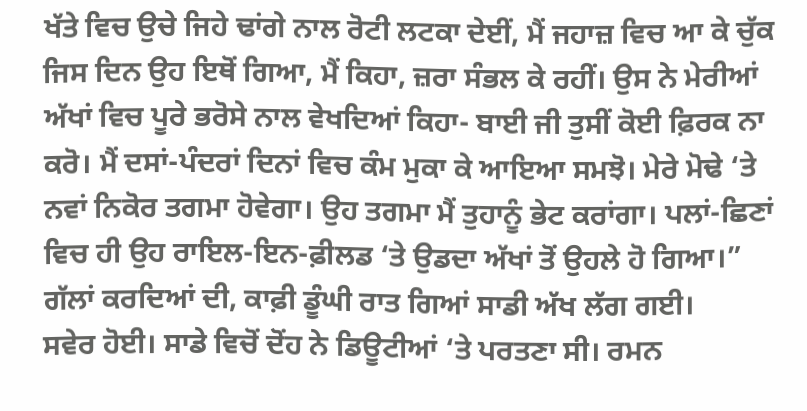ਖੱਤੇ ਵਿਚ ਉਚੇ ਜਿਹੇ ਢਾਂਗੇ ਨਾਲ ਰੋਟੀ ਲਟਕਾ ਦੇਈਂ, ਮੈਂ ਜਹਾਜ਼ ਵਿਚ ਆ ਕੇ ਚੁੱਕ ਜਿਸ ਦਿਨ ਉਹ ਇਥੋਂ ਗਿਆ, ਮੈਂ ਕਿਹਾ, ਜ਼ਰਾ ਸੰਭਲ ਕੇ ਰਹੀਂ। ਉਸ ਨੇ ਮੇਰੀਆਂ ਅੱਖਾਂ ਵਿਚ ਪੂਰੇ ਭਰੋਸੇ ਨਾਲ ਵੇਖਦਿਆਂ ਕਿਹਾ- ਬਾਈ ਜੀ ਤੁਸੀਂ ਕੋਈ ਫ਼ਿਰਕ ਨਾ ਕਰੋ। ਮੈਂ ਦਸਾਂ-ਪੰਦਰਾਂ ਦਿਨਾਂ ਵਿਚ ਕੰਮ ਮੁਕਾ ਕੇ ਆਇਆ ਸਮਝੋ। ਮੇਰੇ ਮੋਢੇ ‘ਤੇ ਨਵਾਂ ਨਿਕੋਰ ਤਗਮਾ ਹੋਵੇਗਾ। ਉਹ ਤਗਮਾ ਮੈਂ ਤੁਹਾਨੂੰ ਭੇਟ ਕਰਾਂਗਾ। ਪਲਾਂ-ਛਿਣਾਂ ਵਿਚ ਹੀ ਉਹ ਰਾਇਲ-ਇਨ-ਫ਼ੀਲਡ ‘ਤੇ ਉਡਦਾ ਅੱਖਾਂ ਤੋਂ ਉਹਲੇ ਹੋ ਗਿਆ।”
ਗੱਲਾਂ ਕਰਦਿਆਂ ਦੀ, ਕਾਫ਼ੀ ਡੂੰਘੀ ਰਾਤ ਗਿਆਂ ਸਾਡੀ ਅੱਖ ਲੱਗ ਗਈ।
ਸਵੇਰ ਹੋਈ। ਸਾਡੇ ਵਿਚੋਂ ਦੋਂਹ ਨੇ ਡਿਊਟੀਆਂ ‘ਤੇ ਪਰਤਣਾ ਸੀ। ਰਮਨ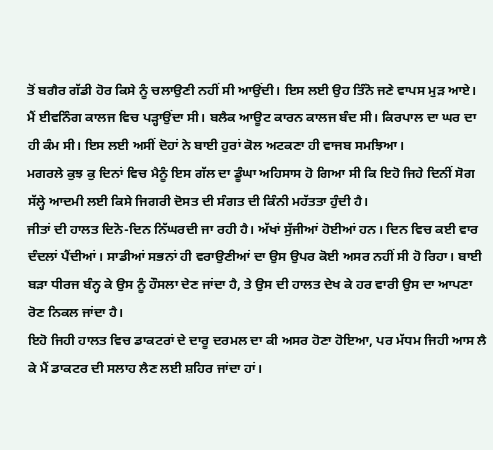ਤੋਂ ਬਗੈਰ ਗੱਡੀ ਹੋਰ ਕਿਸੇ ਨੂੰ ਚਲਾਉਣੀ ਨਹੀਂ ਸੀ ਆਉਂਦੀ। ਇਸ ਲਈ ਉਹ ਤਿੰਨੋ ਜਣੇ ਵਾਪਸ ਮੁੜ ਆਏ। ਮੈਂ ਈਵਨਿੰਗ ਕਾਲਜ ਵਿਚ ਪੜ੍ਹਾਉਂਦਾ ਸੀ। ਬਲੈਕ ਆਊਟ ਕਾਰਨ ਕਾਲਜ ਬੰਦ ਸੀ। ਕਿਰਪਾਲ ਦਾ ਘਰ ਦਾ ਹੀ ਕੰਮ ਸੀ। ਇਸ ਲਈ ਅਸੀਂ ਦੋਹਾਂ ਨੇ ਬਾਈ ਹੁਰਾਂ ਕੋਲ ਅਟਕਣਾ ਹੀ ਵਾਜਬ ਸਮਝਿਆ।
ਮਗਰਲੇ ਕੁਝ ਕੁ ਦਿਨਾਂ ਵਿਚ ਮੈਨੂੰ ਇਸ ਗੱਲ ਦਾ ਡੂੰਘਾ ਅਹਿਸਾਸ ਹੋ ਗਿਆ ਸੀ ਕਿ ਇਹੋ ਜਿਹੇ ਦਿਨੀਂ ਸੋਗ ਸੱਲ੍ਹੇ ਆਦਮੀ ਲਈ ਕਿਸੇ ਜਿਗਰੀ ਦੋਸਤ ਦੀ ਸੰਗਤ ਦੀ ਕਿੰਨੀ ਮਹੱਤਤਾ ਹੁੰਦੀ ਹੈ।
ਜੀਤਾਂ ਦੀ ਹਾਲਤ ਦਿਨੋ-ਦਿਨ ਨਿੱਘਰਦੀ ਜਾ ਰਹੀ ਹੈ। ਅੱਖਾਂ ਸੁੱਜੀਆਂ ਹੋਈਆਂ ਹਨ। ਦਿਨ ਵਿਚ ਕਈ ਵਾਰ ਦੰਦਲਾਂ ਪੈਂਦੀਆਂ। ਸਾਡੀਆਂ ਸਭਨਾਂ ਹੀ ਵਰਾਉਣੀਆਂ ਦਾ ਉਸ ਉਪਰ ਕੋਈ ਅਸਰ ਨਹੀਂ ਸੀ ਹੋ ਰਿਹਾ। ਬਾਈ ਬੜਾ ਧੀਰਜ ਬੰਨ੍ਹ ਕੇ ਉਸ ਨੂੰ ਹੌਸਲਾ ਦੇਣ ਜਾਂਦਾ ਹੈ, ਤੇ ਉਸ ਦੀ ਹਾਲਤ ਦੇਖ ਕੇ ਹਰ ਵਾਰੀ ਉਸ ਦਾ ਆਪਣਾ ਰੋਣ ਨਿਕਲ ਜਾਂਦਾ ਹੈ।
ਇਹੋ ਜਿਹੀ ਹਾਲਤ ਵਿਚ ਡਾਕਟਰਾਂ ਦੇ ਦਾਰੂ ਦਰਮਲ ਦਾ ਕੀ ਅਸਰ ਹੋਣਾ ਹੋਇਆ, ਪਰ ਮੱਧਮ ਜਿਹੀ ਆਸ ਲੈ ਕੇ ਮੈਂ ਡਾਕਟਰ ਦੀ ਸਲਾਹ ਲੈਣ ਲਈ ਸ਼ਹਿਰ ਜਾਂਦਾ ਹਾਂ।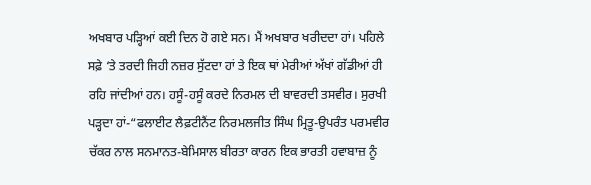ਅਖਬਾਰ ਪੜ੍ਹਿਆਂ ਕਈ ਦਿਨ ਹੋ ਗਏ ਸਨ। ਮੈਂ ਅਖਬਾਰ ਖਰੀਦਦਾ ਹਾਂ। ਪਹਿਲੇ ਸਫ਼ੇ ‘ਤੇ ਤਰਦੀ ਜਿਹੀ ਨਜ਼ਰ ਸੁੱਟਦਾ ਹਾਂ ਤੇ ਇਕ ਥਾਂ ਮੇਰੀਆਂ ਅੱਖਾਂ ਗੱਡੀਆਂ ਹੀ ਰਹਿ ਜਾਂਦੀਆਂ ਹਨ। ਹਸੂੰ-ਹਸੂੰ ਕਰਦੇ ਨਿਰਮਲ ਦੀ ਬਾਵਰਦੀ ਤਸਵੀਰ। ਸੁਰਖੀ ਪੜ੍ਹਦਾ ਹਾਂ-“ਫਲਾਈਟ ਲੈਫ਼ਟੀਨੈਂਟ ਨਿਰਮਲਜੀਤ ਸਿੰਘ ਮ੍ਰਿਤੂ-ਉਪਰੰਤ ਪਰਮਵੀਰ ਚੱਕਰ ਨਾਲ ਸਨਮਾਨਤ-ਬੇਮਿਸਾਲ ਬੀਰਤਾ ਕਾਰਨ ਇਕ ਭਾਰਤੀ ਹਵਾਬਾਜ਼ ਨੂੰ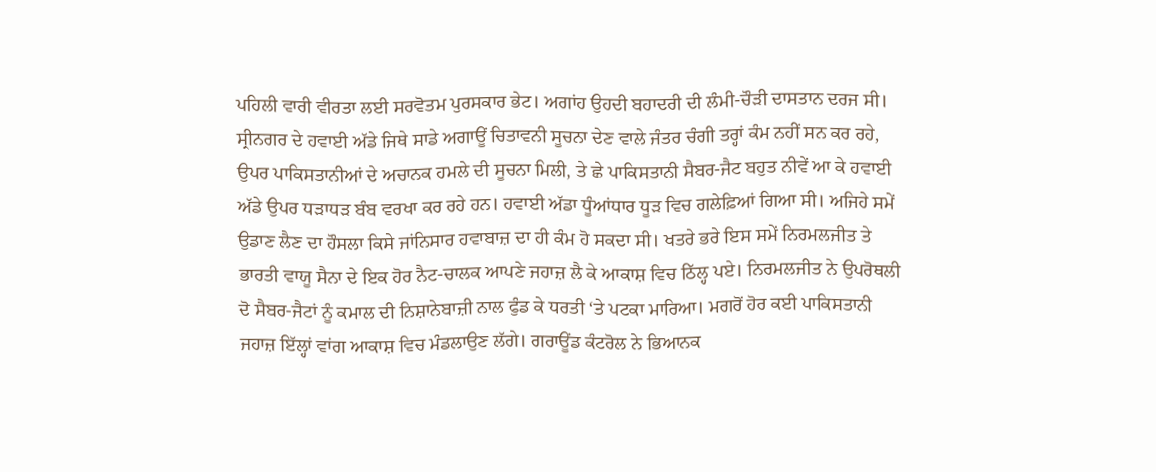ਪਹਿਲੀ ਵਾਰੀ ਵੀਰਤਾ ਲਈ ਸਰਵੋਤਮ ਪੁਰਸਕਾਰ ਭੇਟ। ਅਗਾਂਹ ਉਹਦੀ ਬਹਾਦਰੀ ਦੀ ਲੰਮੀ-ਚੌੜੀ ਦਾਸਤਾਨ ਦਰਜ ਸੀ। ਸ੍ਰੀਨਗਰ ਦੇ ਹਵਾਈ ਅੱਡੇ ਜਿਥੇ ਸਾਡੇ ਅਗਾਊਂ ਚਿਤਾਵਨੀ ਸੂਚਨਾ ਦੇਣ ਵਾਲੇ ਜੰਤਰ ਚੰਗੀ ਤਰ੍ਹਾਂ ਕੰਮ ਨਹੀਂ ਸਨ ਕਰ ਰਹੇ, ਉਪਰ ਪਾਕਿਸਤਾਨੀਆਂ ਦੇ ਅਚਾਨਕ ਹਮਲੇ ਦੀ ਸੂਚਨਾ ਮਿਲੀ, ਤੇ ਛੇ ਪਾਕਿਸਤਾਨੀ ਸੈਬਰ-ਜੈਟ ਬਹੁਤ ਨੀਵੇਂ ਆ ਕੇ ਹਵਾਈ ਅੱਡੇ ਉਪਰ ਧੜਾਧੜ ਬੰਬ ਵਰਖਾ ਕਰ ਰਹੇ ਹਨ। ਹਵਾਈ ਅੱਡਾ ਧੂੰਆਂਧਾਰ ਧੂੜ ਵਿਚ ਗਲੇਫ਼ਿਆਂ ਗਿਆ ਸੀ। ਅਜਿਹੇ ਸਮੇਂ ਉਡਾਣ ਲੈਣ ਦਾ ਹੌਸਲਾ ਕਿਸੇ ਜਾਂਨਿਸਾਰ ਹਵਾਬਾਜ਼ ਦਾ ਹੀ ਕੰਮ ਹੋ ਸਕਦਾ ਸੀ। ਖਤਰੇ ਭਰੇ ਇਸ ਸਮੇਂ ਨਿਰਮਲਜੀਤ ਤੇ ਭਾਰਤੀ ਵਾਯੂ ਸੈਨਾ ਦੇ ਇਕ ਹੋਰ ਨੈਟ-ਚਾਲਕ ਆਪਣੇ ਜਹਾਜ਼ ਲੈ ਕੇ ਆਕਾਸ਼ ਵਿਚ ਠਿੱਲ੍ਹ ਪਏ। ਨਿਰਮਲਜੀਤ ਨੇ ਉਪਰੋਥਲੀ ਦੋ ਸੈਬਰ-ਜੈਟਾਂ ਨੂੰ ਕਮਾਲ ਦੀ ਨਿਸ਼ਾਨੇਬਾਜ਼ੀ ਨਾਲ ਫੁੰਡ ਕੇ ਧਰਤੀ ‘ਤੇ ਪਟਕਾ ਮਾਰਿਆ। ਮਗਰੋਂ ਹੋਰ ਕਈ ਪਾਕਿਸਤਾਨੀ ਜਹਾਜ਼ ਇੱਲ੍ਹਾਂ ਵਾਂਗ ਆਕਾਸ਼ ਵਿਚ ਮੰਡਲਾਉਣ ਲੱਗੇ। ਗਰਾਊਂਡ ਕੰਟਰੋਲ ਨੇ ਭਿਆਨਕ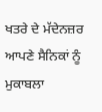ਖਤਰੇ ਦੇ ਮੱਦੇਨਜ਼ਰ ਆਪਣੇ ਸੈਨਿਕਾਂ ਨੂੰ ਮੁਕਾਬਲਾ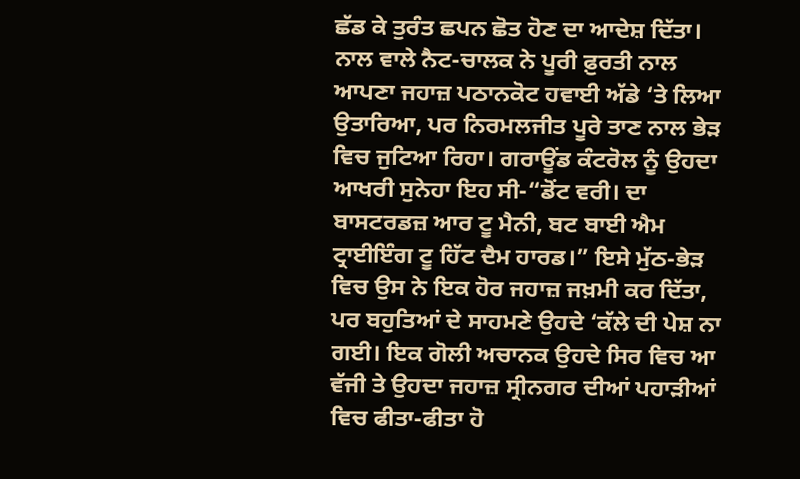ਛੱਡ ਕੇ ਤੁਰੰਤ ਛਪਨ ਛੋਤ ਹੋਣ ਦਾ ਆਦੇਸ਼ ਦਿੱਤਾ। ਨਾਲ ਵਾਲੇ ਨੈਟ-ਚਾਲਕ ਨੇ ਪੂਰੀ ਫ਼ੁਰਤੀ ਨਾਲ ਆਪਣਾ ਜਹਾਜ਼ ਪਠਾਨਕੋਟ ਹਵਾਈ ਅੱਡੇ ‘ਤੇ ਲਿਆ ਉਤਾਰਿਆ, ਪਰ ਨਿਰਮਲਜੀਤ ਪੂਰੇ ਤਾਣ ਨਾਲ ਭੇੜ ਵਿਚ ਜੁਟਿਆ ਰਿਹਾ। ਗਰਾਊਂਡ ਕੰਟਰੋਲ ਨੂੰ ਉਹਦਾ ਆਖਰੀ ਸੁਨੇਹਾ ਇਹ ਸੀ-“ਡੋਂਟ ਵਰੀ। ਦਾ ਬਾਸਟਰਡਜ਼ ਆਰ ਟੂ ਮੈਨੀ, ਬਟ ਬਾਈ ਐਮ ਟ੍ਰਾਈਇੰਗ ਟੂ ਹਿੱਟ ਦੈਮ ਹਾਰਡ।” ਇਸੇ ਮੁੱਠ-ਭੇੜ ਵਿਚ ਉਸ ਨੇ ਇਕ ਹੋਰ ਜਹਾਜ਼ ਜਖ਼ਮੀ ਕਰ ਦਿੱਤਾ, ਪਰ ਬਹੁਤਿਆਂ ਦੇ ਸਾਹਮਣੇ ਉਹਦੇ ‘ਕੱਲੇ ਦੀ ਪੇਸ਼ ਨਾ ਗਈ। ਇਕ ਗੋਲੀ ਅਚਾਨਕ ਉਹਦੇ ਸਿਰ ਵਿਚ ਆ ਵੱਜੀ ਤੇ ਉਹਦਾ ਜਹਾਜ਼ ਸ੍ਰੀਨਗਰ ਦੀਆਂ ਪਹਾੜੀਆਂ ਵਿਚ ਫੀਤਾ-ਫੀਤਾ ਹੋ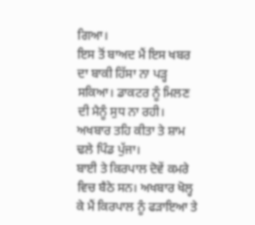ਗਿਆ।
ਇਸ ਤੋਂ ਬਾਅਦ ਮੈਂ ਇਸ ਖਬਰ ਦਾ ਬਾਕੀ ਹਿੱਸਾ ਨਾ ਪੜ੍ਹ ਸਕਿਆ। ਡਾਕਟਰ ਨੂੰ ਮਿਲਣ ਦੀ ਮੈਨੂੰ ਸੁਧ ਨਾ ਰਹੀ। ਅਖਬਾਰ ਤਹਿ ਕੀਤਾ ਤੇ ਸ਼ਾਮ ਢਲੇ ਪਿੰਡ ਪੁੱਜਾ।
ਬਾਈ ਤੇ ਕਿਰਪਾਲ ਦੋਵੇਂ ਕਮਰੇ ਵਿਚ ਬੈਠੇ ਸਨ। ਅਖਬਾਰ ਖੋਲ੍ਹ ਕੇ ਮੈਂ ਕਿਰਪਾਲ ਨੂੰ ਫੜਾਇਆ ਤੇ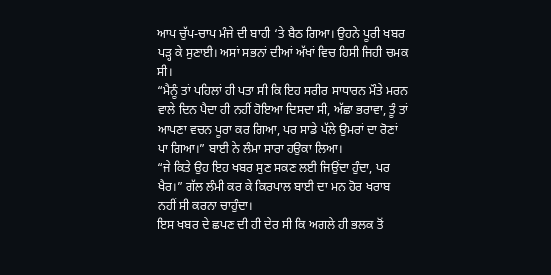ਆਪ ਚੁੱਪ-ਚਾਪ ਮੰਜੇ ਦੀ ਬਾਹੀ ‘ਤੇ ਬੈਠ ਗਿਆ। ਉਹਨੇ ਪੂਰੀ ਖਬਰ ਪੜ੍ਹ ਕੇ ਸੁਣਾਈ। ਅਸਾਂ ਸਭਨਾਂ ਦੀਆਂ ਅੱਖਾਂ ਵਿਚ ਹਿਸੀ ਜਿਹੀ ਚਮਕ ਸੀ।
“ਮੈਨੂੰ ਤਾਂ ਪਹਿਲਾਂ ਹੀ ਪਤਾ ਸੀ ਕਿ ਇਹ ਸਰੀਰ ਸਾਧਾਰਨ ਮੌਤੇ ਮਰਨ ਵਾਲੇ ਦਿਨ ਪੈਦਾ ਹੀ ਨਹੀਂ ਹੋਇਆ ਦਿਸਦਾ ਸੀ, ਅੱਛਾ ਭਰਾਵਾ, ਤੂੰ ਤਾਂ ਆਪਣਾ ਵਚਨ ਪੂਰਾ ਕਰ ਗਿਆ, ਪਰ ਸਾਡੇ ਪੱਲੇ ਉਮਰਾਂ ਦਾ ਰੋਣਾਂ ਪਾ ਗਿਆ।” ਬਾਈ ਨੇ ਲੰਮਾ ਸਾਰਾ ਹਉਕਾ ਲਿਆ।
“ਜੇ ਕਿਤੇ ਉਹ ਇਹ ਖਬਰ ਸੁਣ ਸਕਣ ਲਈ ਜਿਉਂਦਾ ਹੁੰਦਾ, ਪਰ ਖੈਰ।” ਗੱਲ ਲੰਮੀ ਕਰ ਕੇ ਕਿਰਪਾਲ ਬਾਈ ਦਾ ਮਨ ਹੋਰ ਖਰਾਬ ਨਹੀਂ ਸੀ ਕਰਨਾ ਚਾਹੁੰਦਾ।
ਇਸ ਖਬਰ ਦੇ ਛਪਣ ਦੀ ਹੀ ਦੇਰ ਸੀ ਕਿ ਅਗਲੇ ਹੀ ਭਲਕ ਤੋਂ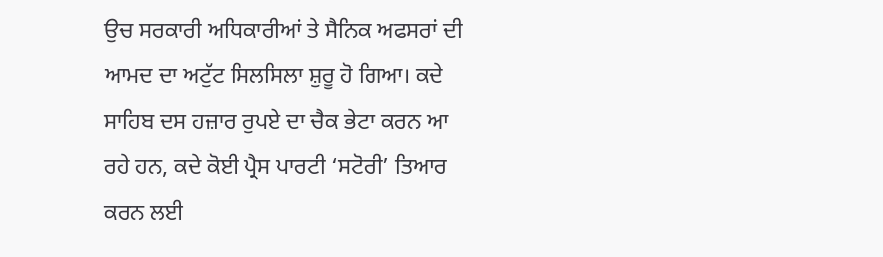ਉਚ ਸਰਕਾਰੀ ਅਧਿਕਾਰੀਆਂ ਤੇ ਸੈਨਿਕ ਅਫਸਰਾਂ ਦੀ ਆਮਦ ਦਾ ਅਟੁੱਟ ਸਿਲਸਿਲਾ ਸ਼ੁਰੂ ਹੋ ਗਿਆ। ਕਦੇ ਸਾਹਿਬ ਦਸ ਹਜ਼ਾਰ ਰੁਪਏ ਦਾ ਚੈਕ ਭੇਟਾ ਕਰਨ ਆ ਰਹੇ ਹਨ, ਕਦੇ ਕੋਈ ਪ੍ਰੈਸ ਪਾਰਟੀ ‘ਸਟੋਰੀ’ ਤਿਆਰ ਕਰਨ ਲਈ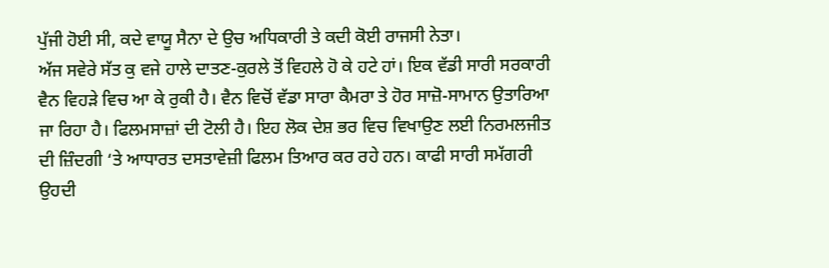ਪੁੱਜੀ ਹੋਈ ਸੀ, ਕਦੇ ਵਾਯੂ ਸੈਨਾ ਦੇ ਉਚ ਅਧਿਕਾਰੀ ਤੇ ਕਦੀ ਕੋਈ ਰਾਜਸੀ ਨੇਤਾ।
ਅੱਜ ਸਵੇਰੇ ਸੱਤ ਕੁ ਵਜੇ ਹਾਲੇ ਦਾਤਣ-ਕੁਰਲੇ ਤੋਂ ਵਿਹਲੇ ਹੋ ਕੇ ਹਟੇ ਹਾਂ। ਇਕ ਵੱਡੀ ਸਾਰੀ ਸਰਕਾਰੀ ਵੈਨ ਵਿਹੜੇ ਵਿਚ ਆ ਕੇ ਰੁਕੀ ਹੈ। ਵੈਨ ਵਿਚੋਂ ਵੱਡਾ ਸਾਰਾ ਕੈਮਰਾ ਤੇ ਹੋਰ ਸਾਜ਼ੋ-ਸਾਮਾਨ ਉਤਾਰਿਆ ਜਾ ਰਿਹਾ ਹੈ। ਫਿਲਮਸਾਜ਼ਾਂ ਦੀ ਟੋਲੀ ਹੈ। ਇਹ ਲੋਕ ਦੇਸ਼ ਭਰ ਵਿਚ ਵਿਖਾਉਣ ਲਈ ਨਿਰਮਲਜੀਤ ਦੀ ਜ਼ਿੰਦਗੀ ‘ਤੇ ਆਧਾਰਤ ਦਸਤਾਵੇਜ਼ੀ ਫਿਲਮ ਤਿਆਰ ਕਰ ਰਹੇ ਹਨ। ਕਾਫੀ ਸਾਰੀ ਸਮੱਗਰੀ ਉਹਦੀ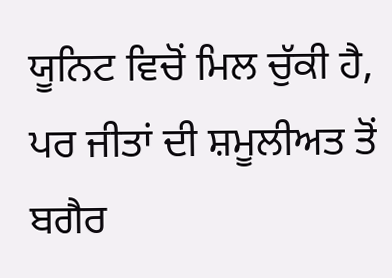ਯੂਨਿਟ ਵਿਚੋਂ ਮਿਲ ਚੁੱਕੀ ਹੈ, ਪਰ ਜੀਤਾਂ ਦੀ ਸ਼ਮੂਲੀਅਤ ਤੋਂ ਬਗੈਰ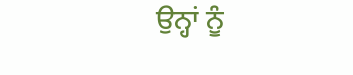ਉਨ੍ਹਾਂ ਨੂੰ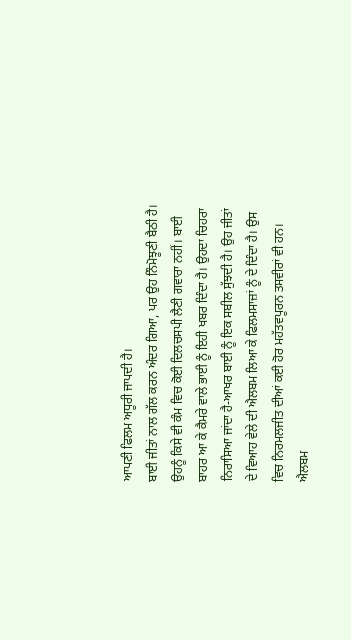ਆਪਣੀ ਫਿਲਮ ਅਧੂਰੀ ਜਾਪਦੀ ਹੈ।
ਬਾਈ ਜੀਤਾਂ ਨਾਲ ਗੱਲ ਕਰਨ ਅੰਦਰ ਗਿਆ, ਪਰ ਉਹ ਨਿੰਮੋਝੂਣੀ ਬੈਠੀ ਹੈ। ਉਹਨੂੰ ਕਿਸੇ ਵੀ ਕੰਮ ਵਿਚ ਕੋਈ ਦਿਲਚਸਪੀ ਲੈਣੀ ਗਵਾਰਾ ਨਹੀਂ। ਬਾਈ ਬਾਹਰ ਆ ਕੇ ਕੈਮਰੇ ਵਾਲੇ ਭਾਈ ਨੂੰ ਇਹੀ ਖਬਰ ਦਿੰਦਾ ਹੈ। ਉਹਦਾ ਚਿਹਰਾ ਨਿਰਾਸਿਆ ਜਾਂਦਾ ਹੈ-ਆਖਰ ਬਾਈ ਨੂੰ ਇਕ ਸਬੀਲ ਸੁੱਝਦੀ ਹੈ। ਉਹ ਜੀਤਾਂ ਦੇ ਵਿਆਹ ਵੇਲੇ ਦੀ ਐਲਬਮ ਲਿਆ ਕੇ ਫਿਲਮਸਾਜ਼ਾਂ ਨੂੰ ਦੇ ਦਿੰਦਾ ਹੈ। ਉਸ ਵਿਚ ਨਿਰਮਲਜੀਤ ਦੀਆਂ ਕਈ ਹੋਰ ਮਹੱਤਵਪੂਰਨ ਤਸਵੀਰਾਂ ਵੀ ਹਨ।
ਐਲਬਮ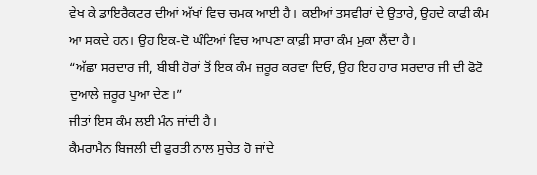ਵੇਖ ਕੇ ਡਾਇਰੈਕਟਰ ਦੀਆਂ ਅੱਖਾਂ ਵਿਚ ਚਮਕ ਆਈ ਹੈ। ਕਈਆਂ ਤਸਵੀਰਾਂ ਦੇ ਉਤਾਰੇ, ਉਹਦੇ ਕਾਫੀ ਕੰਮ ਆ ਸਕਦੇ ਹਨ। ਉਹ ਇਕ-ਦੋ ਘੰਟਿਆਂ ਵਿਚ ਆਪਣਾ ਕਾਫ਼ੀ ਸਾਰਾ ਕੰਮ ਮੁਕਾ ਲੈਂਦਾ ਹੈ।
“ਅੱਛਾ ਸਰਦਾਰ ਜੀ, ਬੀਬੀ ਹੋਰਾਂ ਤੋਂ ਇਕ ਕੰਮ ਜ਼ਰੂਰ ਕਰਵਾ ਦਿਓ, ਉਹ ਇਹ ਹਾਰ ਸਰਦਾਰ ਜੀ ਦੀ ਫੋਟੋ ਦੁਆਲੇ ਜ਼ਰੂਰ ਪੁਆ ਦੇਣ।”
ਜੀਤਾਂ ਇਸ ਕੰਮ ਲਈ ਮੰਨ ਜਾਂਦੀ ਹੈ।
ਕੈਮਰਾਮੈਨ ਬਿਜਲੀ ਦੀ ਫੁਰਤੀ ਨਾਲ ਸੁਚੇਤ ਹੋ ਜਾਂਦੇ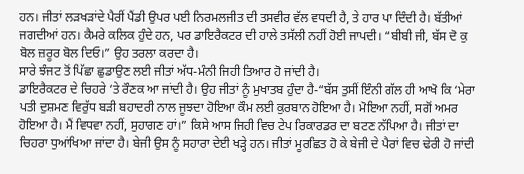ਹਨ। ਜੀਤਾਂ ਲੜਖੜਾਂਦੇ ਪੈਰੀਂ ਪੈਂਡੀ ਉਪਰ ਪਈ ਨਿਰਮਲਜੀਤ ਦੀ ਤਸਵੀਰ ਵੱਲ ਵਧਦੀ ਹੈ, ਤੇ ਹਾਰ ਪਾ ਦਿੰਦੀ ਹੈ। ਬੱਤੀਆਂ ਜਗਦੀਆਂ ਹਨ। ਕੈਮਰੇ ਕਲਿਕ ਹੁੰਦੇ ਹਨ, ਪਰ ਡਾਇਰੈਕਟਰ ਦੀ ਹਾਲੇ ਤਸੱਲੀ ਨਹੀਂ ਹੋਈ ਜਾਪਦੀ। “ਬੀਬੀ ਜੀ, ਬੱਸ ਦੋ ਕੁ ਬੋਲ ਜ਼ਰੂਰ ਬੋਲ ਦਿਓ।” ਉਹ ਤਰਲਾ ਕਰਦਾ ਹੈ।
ਸਾਰੇ ਝੰਜਟ ਤੋਂ ਪਿੱਛਾ ਛੁਡਾਉਣ ਲਈ ਜੀਤਾਂ ਅੱਧ-ਮੰਨੀ ਜਿਹੀ ਤਿਆਰ ਹੋ ਜਾਂਦੀ ਹੈ।
ਡਾਇਰੈਕਟਰ ਦੇ ਚਿਹਰੇ ‘ਤੇ ਰੌਣਕ ਆ ਜਾਂਦੀ ਹੈ। ਉਹ ਜੀਤਾਂ ਨੂੰ ਮੁਖਾਤਬ ਹੁੰਦਾ ਹੈ-“ਬੱਸ ਤੁਸੀਂ ਇੰਨੀ ਗੱਲ ਹੀ ਆਖੋ ਕਿ ‘ਮੇਰਾ ਪਤੀ ਦੁਸ਼ਮਣ ਵਿਰੁੱਧ ਬੜੀ ਬਹਾਦਰੀ ਨਾਲ ਜੂਝਦਾ ਹੋਇਆ ਕੌਮ ਲਈ ਕੁਰਬਾਨ ਹੋਇਆ ਹੈ। ਮੋਇਆ ਨਹੀਂ, ਸਗੋਂ ਅਮਰ ਹੋਇਆ ਹੈ। ਮੈਂ ਵਿਧਵਾ ਨਹੀਂ, ਸੁਹਾਗਣ ਹਾਂ।” ਕਿਸੇ ਆਸ ਜਿਹੀ ਵਿਚ ਟੇਪ ਰਿਕਾਰਡਰ ਦਾ ਬਟਣ ਨੱਪਿਆ ਹੈ। ਜੀਤਾਂ ਦਾ ਚਿਹਰਾ ਧੁਆਂਖਿਆ ਜਾਂਦਾ ਹੈ। ਬੇਜੀ ਉਸ ਨੂੰ ਸਹਾਰਾ ਦੇਈ ਖੜ੍ਹੇ ਹਨ। ਜੀਤਾਂ ਮੂਰਛਿਤ ਹੋ ਕੇ ਬੇਜੀ ਦੇ ਪੈਰਾਂ ਵਿਚ ਢੇਰੀ ਹੋ ਜਾਂਦੀ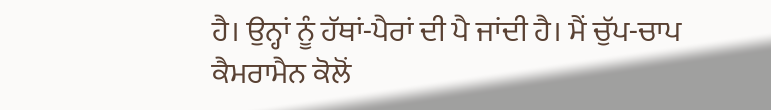ਹੈ। ਉਨ੍ਹਾਂ ਨੂੰ ਹੱਥਾਂ-ਪੈਰਾਂ ਦੀ ਪੈ ਜਾਂਦੀ ਹੈ। ਮੈਂ ਚੁੱਪ-ਚਾਪ ਕੈਮਰਾਮੈਨ ਕੋਲੋਂ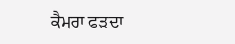ਕੈਮਰਾ ਫੜਦਾ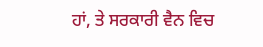ਹਾਂ, ਤੇ ਸਰਕਾਰੀ ਵੈਨ ਵਿਚ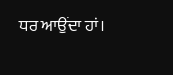ਧਰ ਆਉਂਦਾ ਹਾਂ।